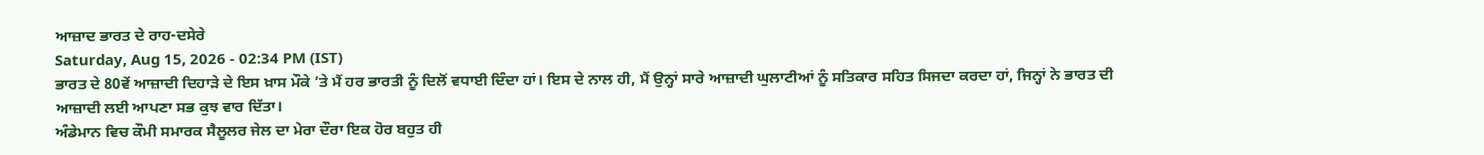ਆਜ਼ਾਦ ਭਾਰਤ ਦੇ ਰਾਹ-ਦਸੇਰੇ
Saturday, Aug 15, 2026 - 02:34 PM (IST)
ਭਾਰਤ ਦੇ 80ਵੇਂ ਆਜ਼ਾਦੀ ਦਿਹਾੜੇ ਦੇ ਇਸ ਖ਼ਾਸ ਮੌਕੇ ’ਤੇ ਮੈਂ ਹਰ ਭਾਰਤੀ ਨੂੰ ਦਿਲੋਂ ਵਧਾਈ ਦਿੰਦਾ ਹਾਂ। ਇਸ ਦੇ ਨਾਲ ਹੀ, ਮੈਂ ਉਨ੍ਹਾਂ ਸਾਰੇ ਆਜ਼ਾਦੀ ਘੁਲਾਟੀਆਂ ਨੂੰ ਸਤਿਕਾਰ ਸਹਿਤ ਸਿਜਦਾ ਕਰਦਾ ਹਾਂ, ਜਿਨ੍ਹਾਂ ਨੇ ਭਾਰਤ ਦੀ ਆਜ਼ਾਦੀ ਲਈ ਆਪਣਾ ਸਭ ਕੁਝ ਵਾਰ ਦਿੱਤਾ।
ਅੰਡੇਮਾਨ ਵਿਚ ਕੌਮੀ ਸਮਾਰਕ ਸੈਲੂਲਰ ਜੇਲ ਦਾ ਮੇਰਾ ਦੌਰਾ ਇਕ ਹੋਰ ਬਹੁਤ ਹੀ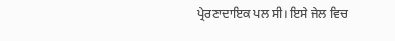ਪ੍ਰੇਰਣਾਦਾਇਕ ਪਲ ਸੀ। ਇਸੇ ਜੇਲ ਵਿਚ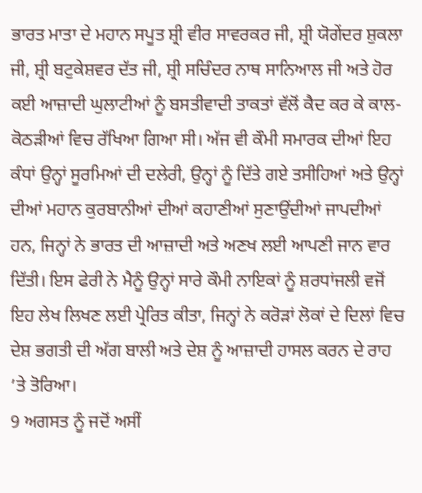ਭਾਰਤ ਮਾਤਾ ਦੇ ਮਹਾਨ ਸਪੂਤ ਸ਼੍ਰੀ ਵੀਰ ਸਾਵਰਕਰ ਜੀ, ਸ਼੍ਰੀ ਯੋਗੇਂਦਰ ਸ਼ੁਕਲਾ ਜੀ, ਸ਼੍ਰੀ ਬਟੁਕੇਸ਼ਵਰ ਦੱਤ ਜੀ, ਸ਼੍ਰੀ ਸਚਿੰਦਰ ਨਾਥ ਸਾਨਿਆਲ ਜੀ ਅਤੇ ਹੋਰ ਕਈ ਆਜ਼ਾਦੀ ਘੁਲਾਟੀਆਂ ਨੂੰ ਬਸਤੀਵਾਦੀ ਤਾਕਤਾਂ ਵੱਲੋਂ ਕੈਦ ਕਰ ਕੇ ਕਾਲ-ਕੋਠੜੀਆਂ ਵਿਚ ਰੱਖਿਆ ਗਿਆ ਸੀ। ਅੱਜ ਵੀ ਕੌਮੀ ਸਮਾਰਕ ਦੀਆਂ ਇਹ ਕੰਧਾਂ ਉਨ੍ਹਾਂ ਸੂਰਮਿਆਂ ਦੀ ਦਲੇਰੀ, ਉਨ੍ਹਾਂ ਨੂੰ ਦਿੱਤੇ ਗਏ ਤਸੀਹਿਆਂ ਅਤੇ ਉਨ੍ਹਾਂ ਦੀਆਂ ਮਹਾਨ ਕੁਰਬਾਨੀਆਂ ਦੀਆਂ ਕਹਾਣੀਆਂ ਸੁਣਾਉਂਦੀਆਂ ਜਾਪਦੀਆਂ ਹਨ, ਜਿਨ੍ਹਾਂ ਨੇ ਭਾਰਤ ਦੀ ਆਜ਼ਾਦੀ ਅਤੇ ਅਣਖ ਲਈ ਆਪਣੀ ਜਾਨ ਵਾਰ ਦਿੱਤੀ। ਇਸ ਫੇਰੀ ਨੇ ਮੈਨੂੰ ਉਨ੍ਹਾਂ ਸਾਰੇ ਕੌਮੀ ਨਾਇਕਾਂ ਨੂੰ ਸ਼ਰਧਾਂਜਲੀ ਵਜੋਂ ਇਹ ਲੇਖ ਲਿਖਣ ਲਈ ਪ੍ਰੇਰਿਤ ਕੀਤਾ, ਜਿਨ੍ਹਾਂ ਨੇ ਕਰੋੜਾਂ ਲੋਕਾਂ ਦੇ ਦਿਲਾਂ ਵਿਚ ਦੇਸ਼ ਭਗਤੀ ਦੀ ਅੱਗ ਬਾਲੀ ਅਤੇ ਦੇਸ਼ ਨੂੰ ਆਜ਼ਾਦੀ ਹਾਸਲ ਕਰਨ ਦੇ ਰਾਹ ’ਤੇ ਤੋਰਿਆ।
9 ਅਗਸਤ ਨੂੰ ਜਦੋਂ ਅਸੀਂ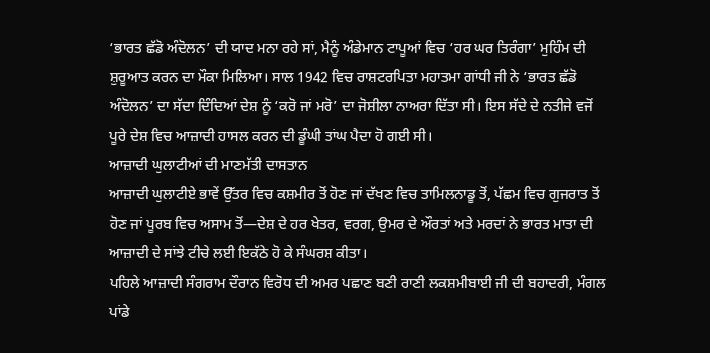‘ਭਾਰਤ ਛੱਡੋ ਅੰਦੋਲਨ’ ਦੀ ਯਾਦ ਮਨਾ ਰਹੇ ਸਾਂ, ਮੈਨੂੰ ਅੰਡੇਮਾਨ ਟਾਪੂਆਂ ਵਿਚ ‘ਹਰ ਘਰ ਤਿਰੰਗਾ’ ਮੁਹਿੰਮ ਦੀ ਸ਼ੁਰੂਆਤ ਕਰਨ ਦਾ ਮੌਕਾ ਮਿਲਿਆ। ਸਾਲ 1942 ਵਿਚ ਰਾਸ਼ਟਰਪਿਤਾ ਮਹਾਤਮਾ ਗਾਂਧੀ ਜੀ ਨੇ ‘ਭਾਰਤ ਛੱਡੋ ਅੰਦੋਲਨ’ ਦਾ ਸੱਦਾ ਦਿੰਦਿਆਂ ਦੇਸ਼ ਨੂੰ ‘ਕਰੋ ਜਾਂ ਮਰੋ’ ਦਾ ਜੋਸ਼ੀਲਾ ਨਾਅਰਾ ਦਿੱਤਾ ਸੀ। ਇਸ ਸੱਦੇ ਦੇ ਨਤੀਜੇ ਵਜੋਂ ਪੂਰੇ ਦੇਸ਼ ਵਿਚ ਆਜ਼ਾਦੀ ਹਾਸਲ ਕਰਨ ਦੀ ਡੂੰਘੀ ਤਾਂਘ ਪੈਦਾ ਹੋ ਗਈ ਸੀ।
ਆਜ਼ਾਦੀ ਘੁਲਾਟੀਆਂ ਦੀ ਮਾਣਮੱਤੀ ਦਾਸਤਾਨ
ਆਜ਼ਾਦੀ ਘੁਲਾਟੀਏ ਭਾਵੇਂ ਉੱਤਰ ਵਿਚ ਕਸ਼ਮੀਰ ਤੋਂ ਹੋਣ ਜਾਂ ਦੱਖਣ ਵਿਚ ਤਾਮਿਲਨਾਡੂ ਤੋਂ, ਪੱਛਮ ਵਿਚ ਗੁਜਰਾਤ ਤੋਂ ਹੋਣ ਜਾਂ ਪੂਰਬ ਵਿਚ ਅਸਾਮ ਤੋਂ—ਦੇਸ਼ ਦੇ ਹਰ ਖੇਤਰ, ਵਰਗ, ਉਮਰ ਦੇ ਔਰਤਾਂ ਅਤੇ ਮਰਦਾਂ ਨੇ ਭਾਰਤ ਮਾਤਾ ਦੀ ਆਜ਼ਾਦੀ ਦੇ ਸਾਂਝੇ ਟੀਚੇ ਲਈ ਇਕੱਠੇ ਹੋ ਕੇ ਸੰਘਰਸ਼ ਕੀਤਾ।
ਪਹਿਲੇ ਆਜ਼ਾਦੀ ਸੰਗਰਾਮ ਦੌਰਾਨ ਵਿਰੋਧ ਦੀ ਅਮਰ ਪਛਾਣ ਬਣੀ ਰਾਣੀ ਲਕਸ਼ਮੀਬਾਈ ਜੀ ਦੀ ਬਹਾਦਰੀ, ਮੰਗਲ ਪਾਂਡੇ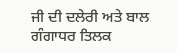ਜੀ ਦੀ ਦਲੇਰੀ ਅਤੇ ਬਾਲ ਗੰਗਾਧਰ ਤਿਲਕ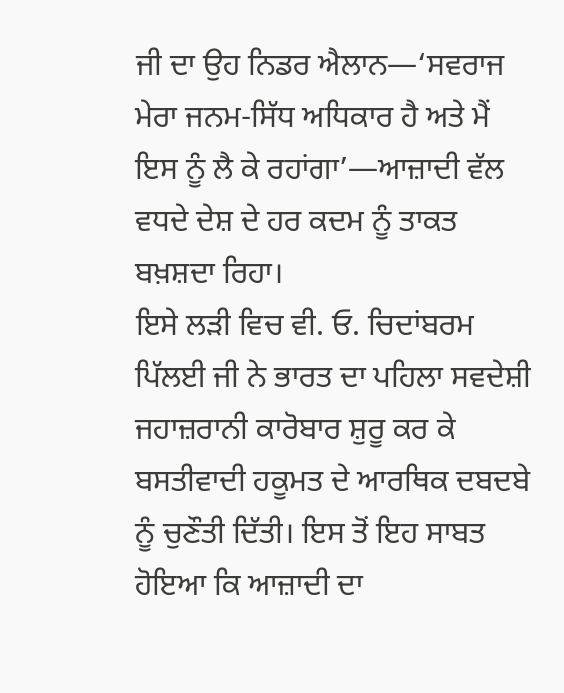ਜੀ ਦਾ ਉਹ ਨਿਡਰ ਐਲਾਨ—‘ਸਵਰਾਜ ਮੇਰਾ ਜਨਮ-ਸਿੱਧ ਅਧਿਕਾਰ ਹੈ ਅਤੇ ਮੈਂ ਇਸ ਨੂੰ ਲੈ ਕੇ ਰਹਾਂਗਾ’—ਆਜ਼ਾਦੀ ਵੱਲ ਵਧਦੇ ਦੇਸ਼ ਦੇ ਹਰ ਕਦਮ ਨੂੰ ਤਾਕਤ ਬਖ਼ਸ਼ਦਾ ਰਿਹਾ।
ਇਸੇ ਲੜੀ ਵਿਚ ਵੀ. ਓ. ਚਿਦਾਂਬਰਮ ਪਿੱਲਈ ਜੀ ਨੇ ਭਾਰਤ ਦਾ ਪਹਿਲਾ ਸਵਦੇਸ਼ੀ ਜਹਾਜ਼ਰਾਨੀ ਕਾਰੋਬਾਰ ਸ਼ੁਰੂ ਕਰ ਕੇ ਬਸਤੀਵਾਦੀ ਹਕੂਮਤ ਦੇ ਆਰਥਿਕ ਦਬਦਬੇ ਨੂੰ ਚੁਣੌਤੀ ਦਿੱਤੀ। ਇਸ ਤੋਂ ਇਹ ਸਾਬਤ ਹੋਇਆ ਕਿ ਆਜ਼ਾਦੀ ਦਾ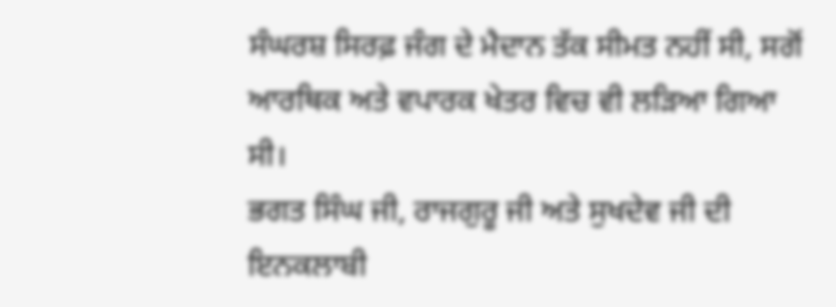ਸੰਘਰਸ਼ ਸਿਰਫ਼ ਜੰਗ ਦੇ ਮੈਦਾਨ ਤੱਕ ਸੀਮਤ ਨਹੀਂ ਸੀ, ਸਗੋਂ ਆਰਥਿਕ ਅਤੇ ਵਪਾਰਕ ਖੇਤਰ ਵਿਚ ਵੀ ਲੜਿਆ ਗਿਆ ਸੀ।
ਭਗਤ ਸਿੰਘ ਜੀ, ਰਾਜਗੁਰੂ ਜੀ ਅਤੇ ਸੁਖਦੇਵ ਜੀ ਦੀ ਇਨਕਲਾਬੀ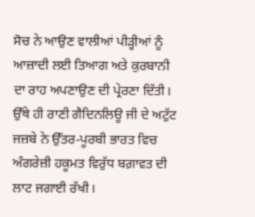ਸੋਚ ਨੇ ਆਉਣ ਵਾਲੀਆਂ ਪੀੜ੍ਹੀਆਂ ਨੂੰ ਆਜ਼ਾਦੀ ਲਈ ਤਿਆਗ ਅਤੇ ਕੁਰਬਾਨੀ ਦਾ ਰਾਹ ਅਪਣਾਉਣ ਦੀ ਪ੍ਰੇਰਣਾ ਦਿੱਤੀ। ਉੱਥੇ ਹੀ ਰਾਣੀ ਗੈਦਿਨਲਿਊ ਜੀ ਦੇ ਅਟੁੱਟ ਜਜ਼ਬੇ ਨੇ ਉੱਤਰ-ਪੂਰਬੀ ਭਾਰਤ ਵਿਚ ਅੰਗਰੇਜ਼ੀ ਹਕੂਮਤ ਵਿਰੁੱਧ ਬਗ਼ਾਵਤ ਦੀ ਲਾਟ ਜਗਾਈ ਰੱਖੀ।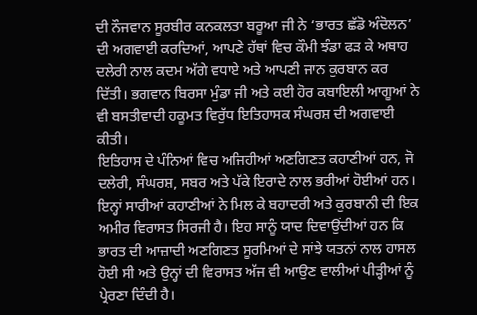ਦੀ ਨੌਜਵਾਨ ਸੂਰਬੀਰ ਕਨਕਲਤਾ ਬਰੂਆ ਜੀ ਨੇ ‘ਭਾਰਤ ਛੱਡੋ ਅੰਦੋਲਨ’ ਦੀ ਅਗਵਾਈ ਕਰਦਿਆਂ, ਆਪਣੇ ਹੱਥਾਂ ਵਿਚ ਕੌਮੀ ਝੰਡਾ ਫੜ ਕੇ ਅਥਾਹ ਦਲੇਰੀ ਨਾਲ ਕਦਮ ਅੱਗੇ ਵਧਾਏ ਅਤੇ ਆਪਣੀ ਜਾਨ ਕੁਰਬਾਨ ਕਰ ਦਿੱਤੀ। ਭਗਵਾਨ ਬਿਰਸਾ ਮੁੰਡਾ ਜੀ ਅਤੇ ਕਈ ਹੋਰ ਕਬਾਇਲੀ ਆਗੂਆਂ ਨੇ ਵੀ ਬਸਤੀਵਾਦੀ ਹਕੂਮਤ ਵਿਰੁੱਧ ਇਤਿਹਾਸਕ ਸੰਘਰਸ਼ ਦੀ ਅਗਵਾਈ ਕੀਤੀ।
ਇਤਿਹਾਸ ਦੇ ਪੰਨਿਆਂ ਵਿਚ ਅਜਿਹੀਆਂ ਅਣਗਿਣਤ ਕਹਾਣੀਆਂ ਹਨ, ਜੋ ਦਲੇਰੀ, ਸੰਘਰਸ਼, ਸਬਰ ਅਤੇ ਪੱਕੇ ਇਰਾਦੇ ਨਾਲ ਭਰੀਆਂ ਹੋਈਆਂ ਹਨ। ਇਨ੍ਹਾਂ ਸਾਰੀਆਂ ਕਹਾਣੀਆਂ ਨੇ ਮਿਲ ਕੇ ਬਹਾਦਰੀ ਅਤੇ ਕੁਰਬਾਨੀ ਦੀ ਇਕ ਅਮੀਰ ਵਿਰਾਸਤ ਸਿਰਜੀ ਹੈ। ਇਹ ਸਾਨੂੰ ਯਾਦ ਦਿਵਾਉਂਦੀਆਂ ਹਨ ਕਿ ਭਾਰਤ ਦੀ ਆਜ਼ਾਦੀ ਅਣਗਿਣਤ ਸੂਰਮਿਆਂ ਦੇ ਸਾਂਝੇ ਯਤਨਾਂ ਨਾਲ ਹਾਸਲ ਹੋਈ ਸੀ ਅਤੇ ਉਨ੍ਹਾਂ ਦੀ ਵਿਰਾਸਤ ਅੱਜ ਵੀ ਆਉਣ ਵਾਲੀਆਂ ਪੀੜ੍ਹੀਆਂ ਨੂੰ ਪ੍ਰੇਰਣਾ ਦਿੰਦੀ ਹੈ।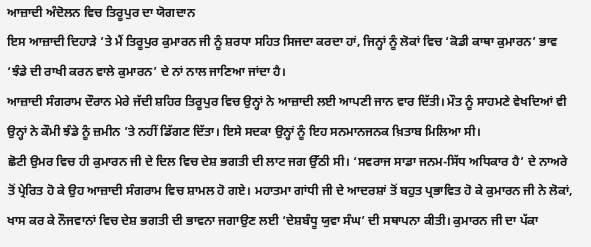ਆਜ਼ਾਦੀ ਅੰਦੋਲਨ ਵਿਚ ਤਿਰੂਪੁਰ ਦਾ ਯੋਗਦਾਨ
ਇਸ ਆਜ਼ਾਦੀ ਦਿਹਾੜੇ ’ਤੇ ਮੈਂ ਤਿਰੂਪੁਰ ਕੁਮਾਰਨ ਜੀ ਨੂੰ ਸ਼ਰਧਾ ਸਹਿਤ ਸਿਜਦਾ ਕਰਦਾ ਹਾਂ, ਜਿਨ੍ਹਾਂ ਨੂੰ ਲੋਕਾਂ ਵਿਚ ‘ਕੋਡੀ ਕਾਥਾ ਕੁਮਾਰਨ’ ਭਾਵ ‘ਝੰਡੇ ਦੀ ਰਾਖੀ ਕਰਨ ਵਾਲੇ ਕੁਮਾਰਨ’ ਦੇ ਨਾਂ ਨਾਲ ਜਾਣਿਆ ਜਾਂਦਾ ਹੈ।
ਆਜ਼ਾਦੀ ਸੰਗਰਾਮ ਦੌਰਾਨ ਮੇਰੇ ਜੱਦੀ ਸ਼ਹਿਰ ਤਿਰੂਪੁਰ ਵਿਚ ਉਨ੍ਹਾਂ ਨੇ ਆਜ਼ਾਦੀ ਲਈ ਆਪਣੀ ਜਾਨ ਵਾਰ ਦਿੱਤੀ। ਮੌਤ ਨੂੰ ਸਾਹਮਣੇ ਵੇਖਦਿਆਂ ਵੀ ਉਨ੍ਹਾਂ ਨੇ ਕੌਮੀ ਝੰਡੇ ਨੂੰ ਜ਼ਮੀਨ ’ਤੇ ਨਹੀਂ ਡਿੱਗਣ ਦਿੱਤਾ। ਇਸੇ ਸਦਕਾ ਉਨ੍ਹਾਂ ਨੂੰ ਇਹ ਸਨਮਾਨਜਨਕ ਖ਼ਿਤਾਬ ਮਿਲਿਆ ਸੀ।
ਛੋਟੀ ਉਮਰ ਵਿਚ ਹੀ ਕੁਮਾਰਨ ਜੀ ਦੇ ਦਿਲ ਵਿਚ ਦੇਸ਼ ਭਗਤੀ ਦੀ ਲਾਟ ਜਗ ਉੱਠੀ ਸੀ। ‘ਸਵਰਾਜ ਸਾਡਾ ਜਨਮ-ਸਿੱਧ ਅਧਿਕਾਰ ਹੈ’ ਦੇ ਨਾਅਰੇ ਤੋਂ ਪ੍ਰੇਰਿਤ ਹੋ ਕੇ ਉਹ ਆਜ਼ਾਦੀ ਸੰਗਰਾਮ ਵਿਚ ਸ਼ਾਮਲ ਹੋ ਗਏ। ਮਹਾਤਮਾ ਗਾਂਧੀ ਜੀ ਦੇ ਆਦਰਸ਼ਾਂ ਤੋਂ ਬਹੁਤ ਪ੍ਰਭਾਵਿਤ ਹੋ ਕੇ ਕੁਮਾਰਨ ਜੀ ਨੇ ਲੋਕਾਂ, ਖਾਸ ਕਰ ਕੇ ਨੌਜਵਾਨਾਂ ਵਿਚ ਦੇਸ਼ ਭਗਤੀ ਦੀ ਭਾਵਨਾ ਜਗਾਉਣ ਲਈ ‘ਦੇਸ਼ਬੰਧੂ ਯੁਵਾ ਸੰਘ’ ਦੀ ਸਥਾਪਨਾ ਕੀਤੀ। ਕੁਮਾਰਨ ਜੀ ਦਾ ਪੱਕਾ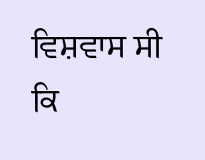ਵਿਸ਼ਵਾਸ ਸੀ ਕਿ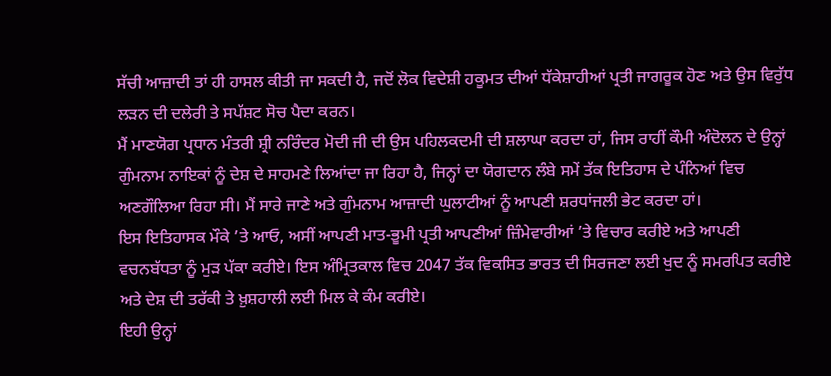ਸੱਚੀ ਆਜ਼ਾਦੀ ਤਾਂ ਹੀ ਹਾਸਲ ਕੀਤੀ ਜਾ ਸਕਦੀ ਹੈ, ਜਦੋਂ ਲੋਕ ਵਿਦੇਸ਼ੀ ਹਕੂਮਤ ਦੀਆਂ ਧੱਕੇਸ਼ਾਹੀਆਂ ਪ੍ਰਤੀ ਜਾਗਰੂਕ ਹੋਣ ਅਤੇ ਉਸ ਵਿਰੁੱਧ ਲੜਨ ਦੀ ਦਲੇਰੀ ਤੇ ਸਪੱਸ਼ਟ ਸੋਚ ਪੈਦਾ ਕਰਨ।
ਮੈਂ ਮਾਣਯੋਗ ਪ੍ਰਧਾਨ ਮੰਤਰੀ ਸ਼੍ਰੀ ਨਰਿੰਦਰ ਮੋਦੀ ਜੀ ਦੀ ਉਸ ਪਹਿਲਕਦਮੀ ਦੀ ਸ਼ਲਾਘਾ ਕਰਦਾ ਹਾਂ, ਜਿਸ ਰਾਹੀਂ ਕੌਮੀ ਅੰਦੋਲਨ ਦੇ ਉਨ੍ਹਾਂ ਗੁੰਮਨਾਮ ਨਾਇਕਾਂ ਨੂੰ ਦੇਸ਼ ਦੇ ਸਾਹਮਣੇ ਲਿਆਂਦਾ ਜਾ ਰਿਹਾ ਹੈ, ਜਿਨ੍ਹਾਂ ਦਾ ਯੋਗਦਾਨ ਲੰਬੇ ਸਮੇਂ ਤੱਕ ਇਤਿਹਾਸ ਦੇ ਪੰਨਿਆਂ ਵਿਚ ਅਣਗੌਲਿਆ ਰਿਹਾ ਸੀ। ਮੈਂ ਸਾਰੇ ਜਾਣੇ ਅਤੇ ਗੁੰਮਨਾਮ ਆਜ਼ਾਦੀ ਘੁਲਾਟੀਆਂ ਨੂੰ ਆਪਣੀ ਸ਼ਰਧਾਂਜਲੀ ਭੇਟ ਕਰਦਾ ਹਾਂ।
ਇਸ ਇਤਿਹਾਸਕ ਮੌਕੇ ’ਤੇ ਆਓ, ਅਸੀਂ ਆਪਣੀ ਮਾਤ-ਭੂਮੀ ਪ੍ਰਤੀ ਆਪਣੀਆਂ ਜ਼ਿੰਮੇਵਾਰੀਆਂ ’ਤੇ ਵਿਚਾਰ ਕਰੀਏ ਅਤੇ ਆਪਣੀ ਵਚਨਬੱਧਤਾ ਨੂੰ ਮੁੜ ਪੱਕਾ ਕਰੀਏ। ਇਸ ਅੰਮ੍ਰਿਤਕਾਲ ਵਿਚ 2047 ਤੱਕ ਵਿਕਸਿਤ ਭਾਰਤ ਦੀ ਸਿਰਜਣਾ ਲਈ ਖੁਦ ਨੂੰ ਸਮਰਪਿਤ ਕਰੀਏ ਅਤੇ ਦੇਸ਼ ਦੀ ਤਰੱਕੀ ਤੇ ਖ਼ੁਸ਼ਹਾਲੀ ਲਈ ਮਿਲ ਕੇ ਕੰਮ ਕਰੀਏ।
ਇਹੀ ਉਨ੍ਹਾਂ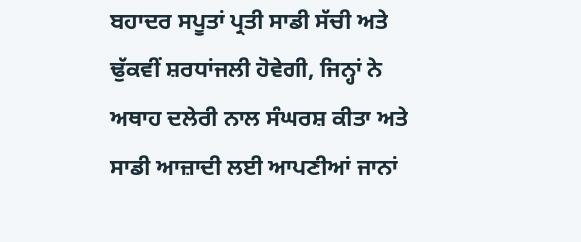ਬਹਾਦਰ ਸਪੂਤਾਂ ਪ੍ਰਤੀ ਸਾਡੀ ਸੱਚੀ ਅਤੇ ਢੁੱਕਵੀਂ ਸ਼ਰਧਾਂਜਲੀ ਹੋਵੇਗੀ, ਜਿਨ੍ਹਾਂ ਨੇ ਅਥਾਹ ਦਲੇਰੀ ਨਾਲ ਸੰਘਰਸ਼ ਕੀਤਾ ਅਤੇ ਸਾਡੀ ਆਜ਼ਾਦੀ ਲਈ ਆਪਣੀਆਂ ਜਾਨਾਂ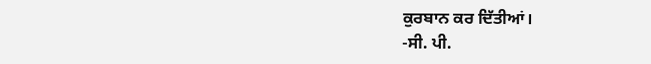ਕੁਰਬਾਨ ਕਰ ਦਿੱਤੀਆਂ।
-ਸੀ. ਪੀ.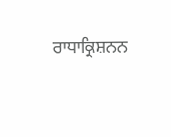ਰਾਧਾਕ੍ਰਿਸ਼ਨਨ